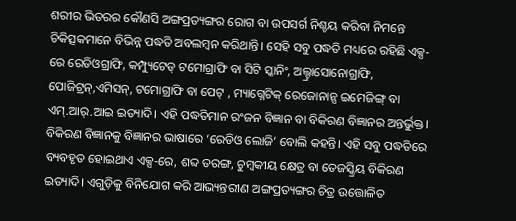ଶରୀର ଭିତରର କୌଣସି ଅଙ୍ଗପ୍ରତ୍ୟଙ୍ଗର ରୋଗ ବା ଉପସର୍ଗ ନିଶ୍ଚୟ କରିବା ନିମନ୍ତେ ଚିକିତ୍ସକମାନେ ବିଭିନ୍ନ ପଦ୍ଧତି ଅବଲମ୍ବନ କରିଥାନ୍ତି। ସେହି ସବୁ ପଦ୍ଧତି ମଧ୍ୟରେ ରହିଛି ଏକ୍ସ-ରେ ରେଡିଓଗ୍ରାଫି, କମ୍ପ୍ୟୁଟେଡ୍ ଟମୋଗ୍ରାଫି ବା ସିଟି ସ୍କାନିଂ, ଅଲ୍ଟ୍ରାସୋନୋଗ୍ରାଫି, ପୋଜିଟ୍ରନ୍,ଏମିସନ୍, ଟମୋଗ୍ରାଫି ବା ପେଟ୍ , ମ୍ୟାଗ୍ନେଟିକ୍ ରେଜୋନାନ୍ସ ଇମେଜିଙ୍ଗ୍ ବା ଏମ୍.ଆର୍.ଆଇ ଇତ୍ୟାଦି। ଏହି ପଦ୍ଧତିମାନ ରଂଜନ ବିଜ୍ଞାନ ବା ବିକିରଣ ବିଜ୍ଞାନର ଅନ୍ତର୍ଭୁକ୍ତ। ବିକିରଣ ବିଜ୍ଞାନକୁ ବିଜ୍ଞାନର ଭାଷାରେ ‘ରେଡିଓ ଲୋଜି’ ବୋଲି କହନ୍ତି। ଏହି ସବୁ ପଦ୍ଧତିରେ ବ୍ୟବହୃତ ହୋଇଥାଏ ଏକ୍ସ-ରେ, ଶବ୍ଦ ତରଙ୍ଗ, ଚୁମ୍ବକୀୟ କ୍ଷେତ୍ର ବା ତେଜସ୍କ୍ରିୟ ବିକିରଣ ଇତ୍ୟାଦି। ଏଗୁଡ଼ିକୁ ବିନିଯୋଗ କରି ଆଭ୍ୟନ୍ତରୀଣ ଅଙ୍ଗପ୍ରତ୍ୟଙ୍ଗର ଚିତ୍ର ଉତ୍ତୋଳିତ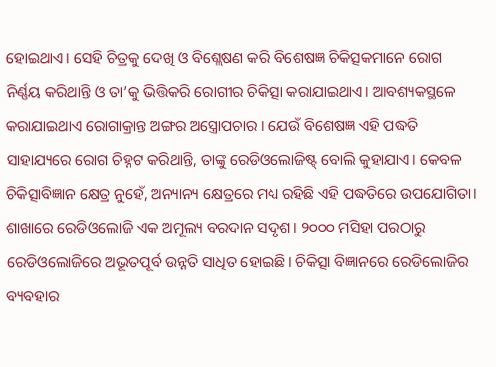ହୋଇଥାଏ। ସେହି ଚିତ୍ରକୁ ଦେଖି ଓ ବିଶ୍ଲେଷଣ କରି ବିଶେଷଜ୍ଞ ଚିକିତ୍ସକମାନେ ରୋଗ ନିର୍ଣ୍ଣୟ କରିଥାନ୍ତି ଓ ତା’କୁ ଭିତ୍ତିକରି ରୋଗୀର ଚିକିତ୍ସା କରାଯାଇଥାଏ। ଆବଶ୍ୟକସ୍ଥଳେ କରାଯାଇଥାଏ ରୋଗାକ୍ରାନ୍ତ ଅଙ୍ଗର ଅସ୍ତ୍ରୋପଚାର । ଯେଉଁ ବିଶେଷଜ୍ଞ ଏହି ପଦ୍ଧତି ସାହାଯ୍ୟରେ ରୋଗ ଚିହ୍ନଟ କରିଥାନ୍ତି, ତାଙ୍କୁ ରେଡିଓଲୋଜିଷ୍ଟ୍ ବୋଲି କୁହାଯାଏ। କେବଳ ଚିକିତ୍ସାବିଜ୍ଞାନ କ୍ଷେତ୍ର ନୁହେଁ, ଅନ୍ୟାନ୍ୟ କ୍ଷେତ୍ରରେ ମଧ୍ୟ ରହିଛି ଏହି ପଦ୍ଧତିରେ ଉପଯୋଗିତା।
ଶାଖାରେ ରେଡିଓଲୋଜି ଏକ ଅମୂଲ୍ୟ ବରଦାନ ସଦୃଶ। ୨୦୦୦ ମସିହା ପରଠାରୁ ରେଡିଓଲୋଜିରେ ଅଭୂତପୂର୍ବ ଉନ୍ନତି ସାଧିତ ହୋଇଛି। ଚିକିତ୍ସା ବିଜ୍ଞାନରେ ରେଡିଲୋଜିର ବ୍ୟବହାର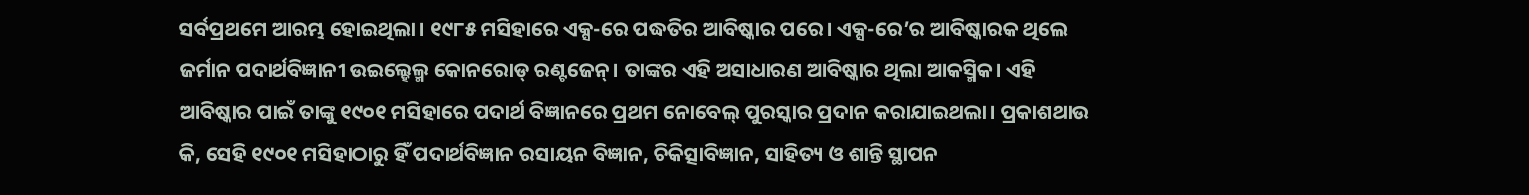ସର୍ବପ୍ରଥମେ ଆରମ୍ଭ ହୋଇଥିଲା। ୧୯୮୫ ମସିହାରେ ଏକ୍ସ-ରେ ପଦ୍ଧତିର ଆବିଷ୍କାର ପରେ। ଏକ୍ସ-ରେ’ର ଆବିଷ୍କାରକ ଥିଲେ ଜର୍ମାନ ପଦାର୍ଥବିଜ୍ଞାନୀ ଉଇଲ୍ହେଲ୍ମ କୋନରୋଡ୍ ରଣ୍ଟଜେନ୍। ତାଙ୍କର ଏହି ଅସାଧାରଣ ଆବିଷ୍କାର ଥିଲା ଆକସ୍ମିକ। ଏହି ଆବିଷ୍କାର ପାଇଁ ତାଙ୍କୁ ୧୯୦୧ ମସିହାରେ ପଦାର୍ଥ ବିଜ୍ଞାନରେ ପ୍ରଥମ ନୋବେଲ୍ ପୁରସ୍କାର ପ୍ରଦାନ କରାଯାଇଥଲା। ପ୍ରକାଶଥାଉ କି, ସେହି ୧୯୦୧ ମସିହାଠାରୁ ହିଁ ପଦାର୍ଥବିଜ୍ଞାନ ରସାୟନ ବିଜ୍ଞାନ, ଚିକିତ୍ସାବିଜ୍ଞାନ, ସାହିତ୍ୟ ଓ ଶାନ୍ତି ସ୍ଥାପନ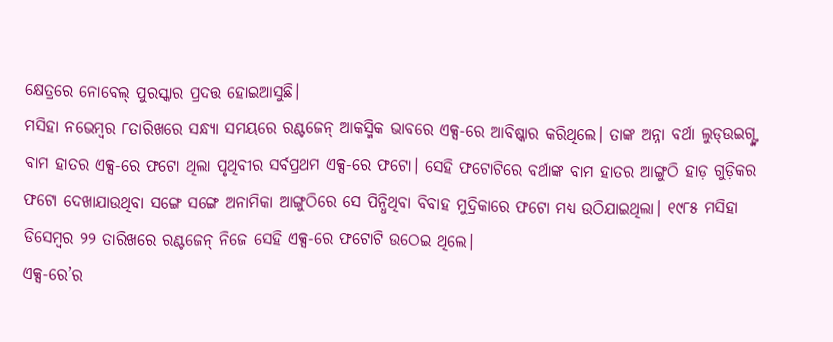କ୍ଷେତ୍ରରେ ନୋବେଲ୍ ପୁରସ୍କାର ପ୍ରଦତ୍ତ ହୋଇଆସୁଛି।
ମସିହା ନଭେମ୍ବର ୮ତାରିଖରେ ସନ୍ଧ୍ୟା ସମୟରେ ରଣ୍ଟଜେନ୍ ଆକସ୍ମିକ ଭାବରେ ଏକ୍ସ-ରେ ଆବିଷ୍କାର କରିଥିଲେ। ତାଙ୍କ ଅନ୍ନା ବର୍ଥା ଲୁଡ୍ଉଇଗ୍ଙ୍କ ବାମ ହାତର ଏକ୍ସ-ରେ ଫଟୋ ଥିଲା ପୃଥିବୀର ସର୍ବପ୍ରଥମ ଏକ୍ସ-ରେ ଫଟୋ। ସେହି ଫଟୋଟିରେ ବର୍ଥାଙ୍କ ବାମ ହାତର ଆଙ୍ଗୁଠି ହାଡ଼ ଗୁଡ଼ିକର ଫଟୋ ଦେଖାଯାଉଥିବା ସଙ୍ଗେ ସଙ୍ଗେ ଅନାମିକା ଆଙ୍ଗୁଠିରେ ସେ ପିନ୍ଧିଥିବା ବିବାହ ମୁଦ୍ରିକାରେ ଫଟୋ ମଧ୍ୟ ଉଠିଯାଇଥିଲା। ୧୯୮୫ ମସିହା ଡିସେମ୍ବର ୨୨ ତାରିଖରେ ରଣ୍ଟଜେନ୍ ନିଜେ ସେହି ଏକ୍ସ-ରେ ଫଟୋଟି ଉଠେଇ ଥିଲେ।
ଏକ୍ସ-ରେ’ର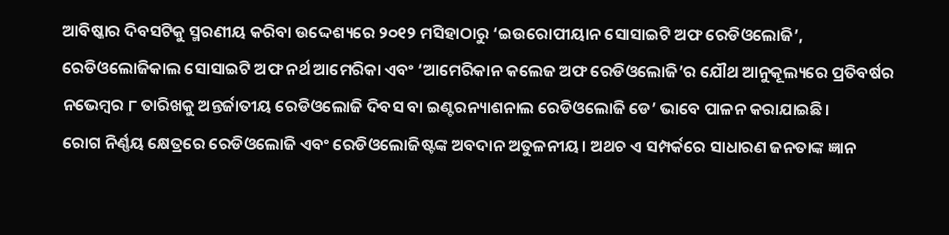ଆବିଷ୍କାର ଦିବସଟିକୁ ସ୍ମରଣୀୟ କରିବା ଉଦ୍ଦେଶ୍ୟରେ ୨୦୧୨ ମସିହାଠାରୁ ‘ଇଉରୋପୀୟାନ ସୋସାଇଟି ଅଫ ରେଡିଓଲୋଜି’, ରେଡିଓଲୋଜିକାଲ ସୋସାଇଟି ଅଫ ନର୍ଥ ଆମେରିକା ଏବଂ ‘ଆମେରିକାନ କଲେଜ ଅଫ ରେଡିଓଲୋଜି’ର ଯୌଥ ଆନୁକୂଲ୍ୟରେ ପ୍ରତିବର୍ଷର ନଭେମ୍ବର ୮ ତାରିଖକୁ ଅନ୍ତର୍ଜାତୀୟ ରେଡିଓଲୋଜି ଦିବସ ବା ଇଣ୍ଟରନ୍ୟାଶନାଲ ରେଡିଓଲୋଜି ଡେ’ ଭାବେ ପାଳନ କରାଯାଇଛି।
ରୋଗ ନିର୍ଣ୍ଣୟ କ୍ଷେତ୍ରରେ ରେଡିଓଲୋଜି ଏବଂ ରେଡିଓଲୋଜିଷ୍ଟଙ୍କ ଅବଦାନ ଅତୁଳନୀୟ। ଅଥଚ ଏ ସମ୍ପର୍କରେ ସାଧାରଣ ଜନତାଙ୍କ ଜ୍ଞାନ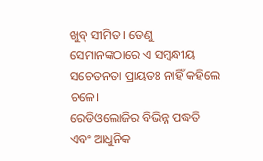ଖୁବ୍ ସୀମିତ। ତେଣୁ ସେମାନଙ୍କଠାରେ ଏ ସମ୍ବନ୍ଧୀୟ ସଚେତନତା ପ୍ରାୟତଃ ନାହିଁ କହିଲେ ଚଳେ।
ରେଡିଓଲୋଜିର ବିଭିନ୍ନ ପଦ୍ଧତି ଏବଂ ଆଧୁନିକ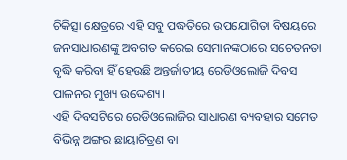ଚିକିତ୍ସା କ୍ଷେତ୍ରରେ ଏହି ସବୁ ପଦ୍ଧତିରେ ଉପଯୋଗିତା ବିଷୟରେ ଜନସାଧାରଣଙ୍କୁ ଅବଗତ କରେଇ ସେମାନଙ୍କଠାରେ ସଚେତନତା ବୃଦ୍ଧି କରିବା ହିଁ ହେଉଛି ଅନ୍ତର୍ଜାତୀୟ ରେଡିଓଲୋଜି ଦିବସ ପାଳନର ମୁଖ୍ୟ ଉଦ୍ଦେଶ୍ୟ।
ଏହି ଦିବସଟିରେ ରେଡିଓଲୋଜିର ସାଧାରଣ ବ୍ୟବହାର ସମେତ ବିଭିନ୍ନ ଅଙ୍ଗର ଛାୟାଚିତ୍ରଣ ବା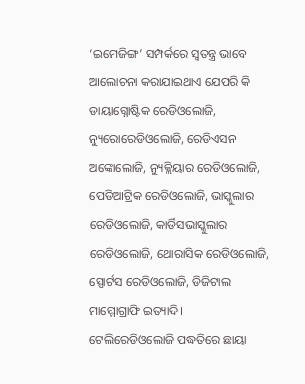‘ଇମେଜିଙ୍ଗ’ ସମ୍ପର୍କରେ ସ୍ବତନ୍ତ୍ର ଭାବେ ଆଲୋଚନା କରାଯାଇଥାଏ ଯେପରି କି ଡାୟାଗ୍ନୋଷ୍ଟିକ ରେଡିଓଲୋଜି, ନ୍ୟୁରୋରେଡିଓଲୋଜି, ରେଡିଏସନ ଅଙ୍କୋଲୋଜି, ନ୍ୟୁକ୍ଲିୟାର ରେଡିଓଲୋଜି, ପେଡିଆଟ୍ରିକ ରେଡିଓଲୋଜି, ଭାସ୍କୁଲାର ରେଡିଓଲୋଜି, କାର୍ଡିସଭାସ୍କୁଲାର ରେଡିଓଲୋଜି, ଥୋରାସିକ ରେଡିଓଲୋଜି, ସ୍ପୋର୍ଟସ ରେଡିଓଲୋଜି, ଡିଜିଟାଲ ମାମ୍ମୋଗ୍ରାଫି ଇତ୍ୟାଦି। ଟେଲିରେଡିଓଲୋଜି ପଦ୍ଧତିରେ ଛାୟା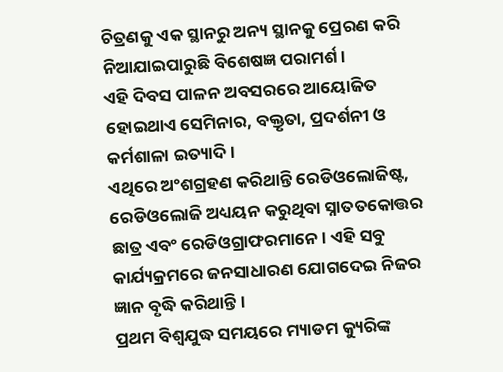ଚିତ୍ରଣକୁ ଏକ ସ୍ଥାନରୁ ଅନ୍ୟ ସ୍ଥାନକୁ ପ୍ରେରଣ କରି ନିଆଯାଇପାରୁଛି ବିଶେଷଜ୍ଞ ପରାମର୍ଶ।
ଏହି ଦିବସ ପାଳନ ଅବସରରେ ଆୟୋଜିତ ହୋଇଥାଏ ସେମିନାର, ବକ୍ତୃତା, ପ୍ରଦର୍ଶନୀ ଓ କର୍ମଶାଳା ଇତ୍ୟାଦି ।
ଏଥିରେ ଅଂଶଗ୍ରହଣ କରିଥାନ୍ତି ରେଡିଓଲୋଜିଷ୍ଟ, ରେଡିଓଲୋଜି ଅଧ୍ୟୟନ କରୁଥିବା ସ୍ନାତତକୋତ୍ତର ଛାତ୍ର ଏବଂ ରେଡିଓଗ୍ରାଫରମାନେ। ଏହି ସବୁ କାର୍ଯ୍ୟକ୍ରମରେ ଜନସାଧାରଣ ଯୋଗଦେଇ ନିଜର ଜ୍ଞାନ ବୃଦ୍ଧି କରିଥାନ୍ତି।
ପ୍ରଥମ ବିଶ୍ୱଯୁଦ୍ଧ ସମୟରେ ମ୍ୟାଡମ କ୍ୟୁରିଙ୍କ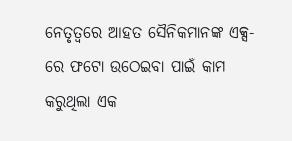ନେତୃତ୍ୱରେ ଆହତ ସୈନିକମାନଙ୍କ ଏକ୍ସ-ରେ ଫଟୋ ଉଠେଇବା ପାଇଁ କାମ କରୁଥିଲା ଏକ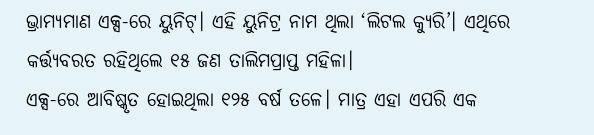ଭ୍ରାମ୍ୟମାଣ ଏକ୍ସ-ରେ ୟୁନିଟ୍। ଏହି ୟୁନିଟ୍ର ନାମ ଥିଲା ‘ଲିଟଲ କ୍ୟୁରି’। ଏଥିରେ କର୍ତ୍ତ୍ୟବରତ ରହିଥିଲେ ୧୫ ଜଣ ତାଲିମପ୍ରାପ୍ତ ମହିଳା।
ଏକ୍ସ-ରେ ଆବିଷ୍କୃତ ହୋଇଥିଲା ୧୨୫ ବର୍ଷ ତଳେ। ମାତ୍ର ଏହା ଏପରି ଏକ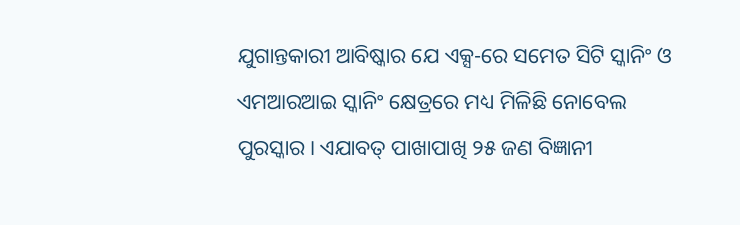ଯୁଗାନ୍ତକାରୀ ଆବିଷ୍କାର ଯେ ଏକ୍ସ-ରେ ସମେତ ସିଟି ସ୍କାନିଂ ଓ ଏମଆରଆଇ ସ୍କାନିଂ କ୍ଷେତ୍ରରେ ମଧ୍ୟ ମିଳିଛି ନୋବେଲ ପୁରସ୍କାର। ଏଯାବତ୍ ପାଖାପାଖି ୨୫ ଜଣ ବିଜ୍ଞାନୀ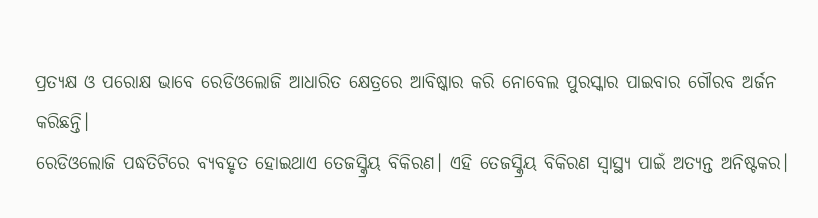ପ୍ରତ୍ୟକ୍ଷ ଓ ପରୋକ୍ଷ ଭାବେ ରେଡିଓଲୋଜି ଆଧାରିତ କ୍ଷେତ୍ରରେ ଆବିଷ୍କାର କରି ନୋବେଲ ପୁରସ୍କାର ପାଇବାର ଗୌରବ ଅର୍ଜନ କରିଛନ୍ତି।
ରେଡିଓଲୋଜି ପଦ୍ଧତିଟିରେ ବ୍ୟବହୃତ ହୋଇଥାଏ ତେଜସ୍କ୍ରିୟ ବିକିରଣ। ଏହି ତେଜସ୍କ୍ରିୟ ବିକିରଣ ସ୍ବାସ୍ଥ୍ୟ ପାଇଁ ଅତ୍ୟନ୍ତ ଅନିଷ୍ଟକର।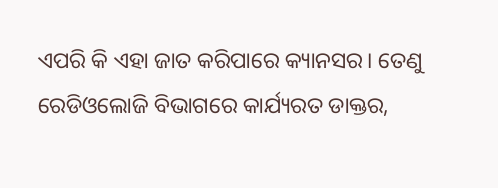ଏପରି କି ଏହା ଜାତ କରିପାରେ କ୍ୟାନସର। ତେଣୁ ରେଡିଓଲୋଜି ବିଭାଗରେ କାର୍ଯ୍ୟରତ ଡାକ୍ତର,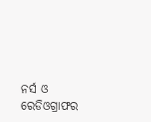ନର୍ସ ଓ ରେଡିଓଗ୍ରାଫର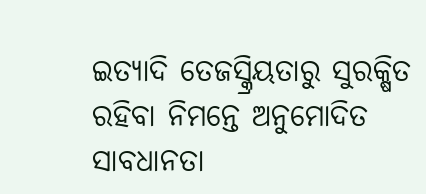ଇତ୍ୟାଦି ତେଜସ୍କ୍ରିୟତାରୁ ସୁରକ୍ଷିତ ରହିବା ନିମନ୍ତେ ଅନୁମୋଦିତ ସାବଧାନତା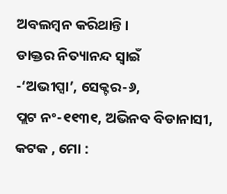ଅବଲମ୍ବନ କରିଥାନ୍ତି।
ଡାକ୍ତର ନିତ୍ୟାନନ୍ଦ ସ୍ବାଇଁ
-‘ଅଭୀପ୍ସା’, ସେକ୍ଟର-୬,
ପ୍ଲଟ ନଂ-୧୧୩୧, ଅଭିନବ ବିଡାନାସୀ, କଟକ , ମୋ :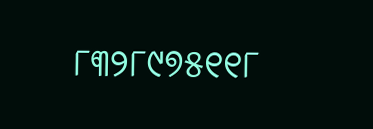୮୩୨୮୯୭୫୧୧୮